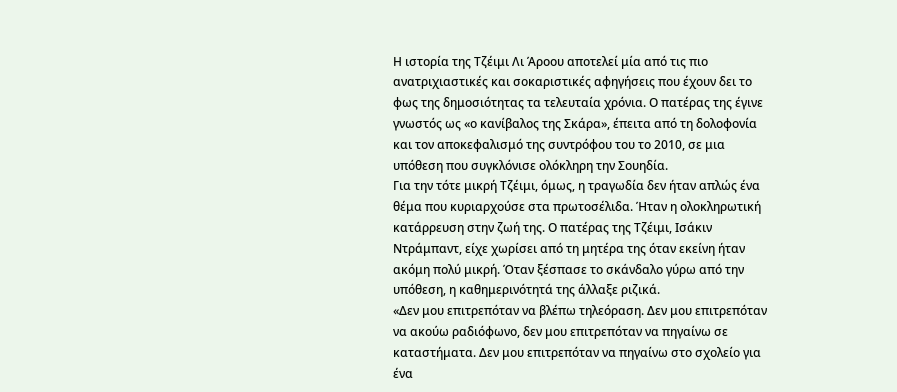Η ιστορία της Τζέιμι Λι Άροου αποτελεί μία από τις πιο ανατριχιαστικές και σοκαριστικές αφηγήσεις που έχουν δει το φως της δημοσιότητας τα τελευταία χρόνια. Ο πατέρας της έγινε γνωστός ως «ο κανίβαλος της Σκάρα», έπειτα από τη δολοφονία και τον αποκεφαλισμό της συντρόφου του το 2010, σε μια υπόθεση που συγκλόνισε ολόκληρη την Σουηδία.
Για την τότε μικρή Τζέιμι, όμως, η τραγωδία δεν ήταν απλώς ένα θέμα που κυριαρχούσε στα πρωτοσέλιδα. Ήταν η ολοκληρωτική κατάρρευση στην ζωή της. Ο πατέρας της Τζέιμι, Ισάκιν Ντράμπαντ, είχε χωρίσει από τη μητέρα της όταν εκείνη ήταν ακόμη πολύ μικρή. Όταν ξέσπασε το σκάνδαλο γύρω από την υπόθεση, η καθημερινότητά της άλλαξε ριζικά.
«Δεν μου επιτρεπόταν να βλέπω τηλεόραση. Δεν μου επιτρεπόταν να ακούω ραδιόφωνο, δεν μου επιτρεπόταν να πηγαίνω σε καταστήματα. Δεν μου επιτρεπόταν να πηγαίνω στο σχολείο για ένα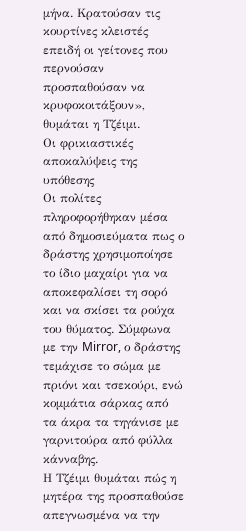μήνα. Κρατούσαν τις κουρτίνες κλειστές επειδή οι γείτονες που περνούσαν προσπαθούσαν να κρυφοκοιτάξουν», θυμάται η Τζέιμι.
Οι φρικιαστικές αποκαλύψεις της υπόθεσης
Οι πολίτες πληροφορήθηκαν μέσα από δημοσιεύματα πως ο δράστης χρησιμοποίησε το ίδιο μαχαίρι για να αποκεφαλίσει τη σορό και να σκίσει τα ρούχα του θύματος. Σύμφωνα με την Mirror, ο δράστης τεμάχισε το σώμα με πριόνι και τσεκούρι, ενώ κομμάτια σάρκας από τα άκρα τα τηγάνισε με γαρνιτούρα από φύλλα κάνναβης.
Η Τζέιμι θυμάται πώς η μητέρα της προσπαθούσε απεγνωσμένα να την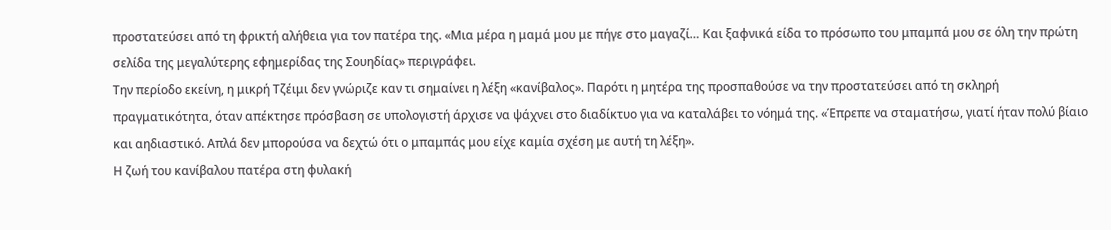προστατεύσει από τη φρικτή αλήθεια για τον πατέρα της. «Μια μέρα η μαμά μου με πήγε στο μαγαζί… Και ξαφνικά είδα το πρόσωπο του μπαμπά μου σε όλη την πρώτη σελίδα της μεγαλύτερης εφημερίδας της Σουηδίας» περιγράφει.
Την περίοδο εκείνη, η μικρή Τζέιμι δεν γνώριζε καν τι σημαίνει η λέξη «κανίβαλος». Παρότι η μητέρα της προσπαθούσε να την προστατεύσει από τη σκληρή πραγματικότητα, όταν απέκτησε πρόσβαση σε υπολογιστή άρχισε να ψάχνει στο διαδίκτυο για να καταλάβει το νόημά της. «Έπρεπε να σταματήσω, γιατί ήταν πολύ βίαιο και αηδιαστικό. Απλά δεν μπορούσα να δεχτώ ότι ο μπαμπάς μου είχε καμία σχέση με αυτή τη λέξη».
Η ζωή του κανίβαλου πατέρα στη φυλακή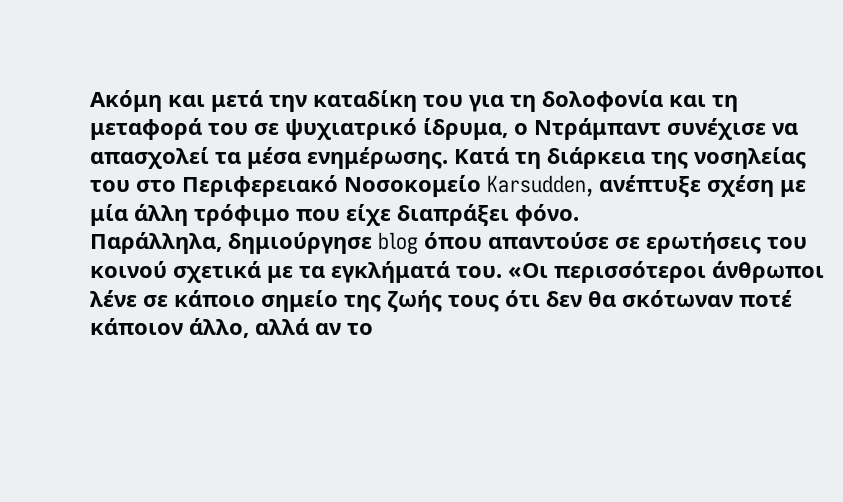Ακόμη και μετά την καταδίκη του για τη δολοφονία και τη μεταφορά του σε ψυχιατρικό ίδρυμα, ο Ντράμπαντ συνέχισε να απασχολεί τα μέσα ενημέρωσης. Κατά τη διάρκεια της νοσηλείας του στο Περιφερειακό Νοσοκομείο Karsudden, ανέπτυξε σχέση με μία άλλη τρόφιμο που είχε διαπράξει φόνο.
Παράλληλα, δημιούργησε blog όπου απαντούσε σε ερωτήσεις του κοινού σχετικά με τα εγκλήματά του. «Οι περισσότεροι άνθρωποι λένε σε κάποιο σημείο της ζωής τους ότι δεν θα σκότωναν ποτέ κάποιον άλλο, αλλά αν το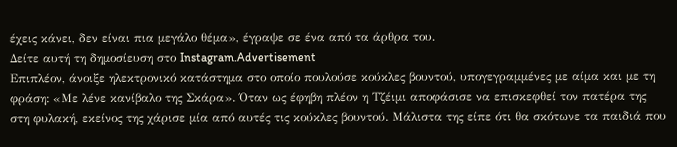έχεις κάνει, δεν είναι πια μεγάλο θέμα», έγραψε σε ένα από τα άρθρα του.
Δείτε αυτή τη δημοσίευση στο Instagram.Advertisement
Επιπλέον, άνοιξε ηλεκτρονικό κατάστημα στο οποίο πουλούσε κούκλες βουντού, υπογεγραμμένες με αίμα και με τη φράση: «Με λένε κανίβαλο της Σκάρα». Όταν ως έφηβη πλέον η Τζέιμι αποφάσισε να επισκεφθεί τον πατέρα της στη φυλακή, εκείνος της χάρισε μία από αυτές τις κούκλες βουντού. Μάλιστα της είπε ότι θα σκότωνε τα παιδιά που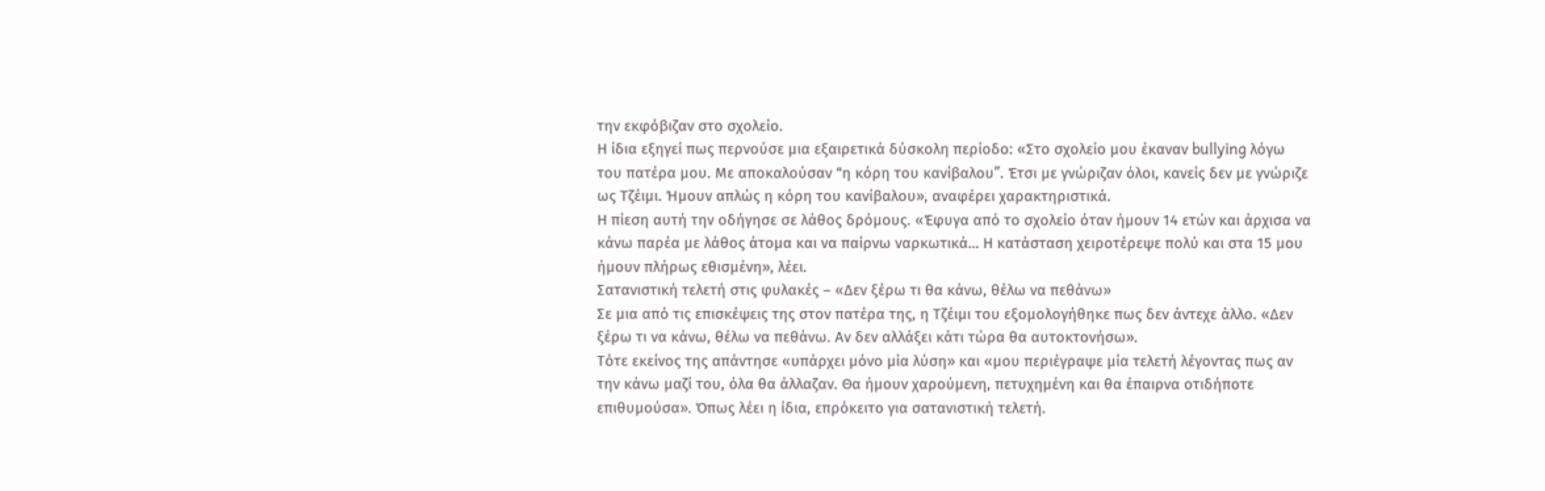την εκφόβιζαν στο σχολείο.
Η ίδια εξηγεί πως περνούσε μια εξαιρετικά δύσκολη περίοδο: «Στο σχολείο μου έκαναν bullying λόγω του πατέρα μου. Με αποκαλούσαν “η κόρη του κανίβαλου”. Έτσι με γνώριζαν όλοι, κανείς δεν με γνώριζε ως Τζέιμι. Ήμουν απλώς η κόρη του κανίβαλου», αναφέρει χαρακτηριστικά.
Η πίεση αυτή την οδήγησε σε λάθος δρόμους. «Έφυγα από το σχολείο όταν ήμουν 14 ετών και άρχισα να κάνω παρέα με λάθος άτομα και να παίρνω ναρκωτικά… Η κατάσταση χειροτέρεψε πολύ και στα 15 μου ήμουν πλήρως εθισμένη», λέει.
Σατανιστική τελετή στις φυλακές – «Δεν ξέρω τι θα κάνω, θέλω να πεθάνω»
Σε μια από τις επισκέψεις της στον πατέρα της, η Τζέιμι του εξομολογήθηκε πως δεν άντεχε άλλο. «Δεν ξέρω τι να κάνω, θέλω να πεθάνω. Αν δεν αλλάξει κάτι τώρα θα αυτοκτονήσω».
Τότε εκείνος της απάντησε «υπάρχει μόνο μία λύση» και «μου περιέγραψε μία τελετή λέγοντας πως αν την κάνω μαζί του, όλα θα άλλαζαν. Θα ήμουν χαρούμενη, πετυχημένη και θα έπαιρνα οτιδήποτε επιθυμούσα». Όπως λέει η ίδια, επρόκειτο για σατανιστική τελετή.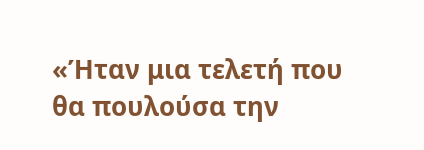«Ήταν μια τελετή που θα πουλούσα την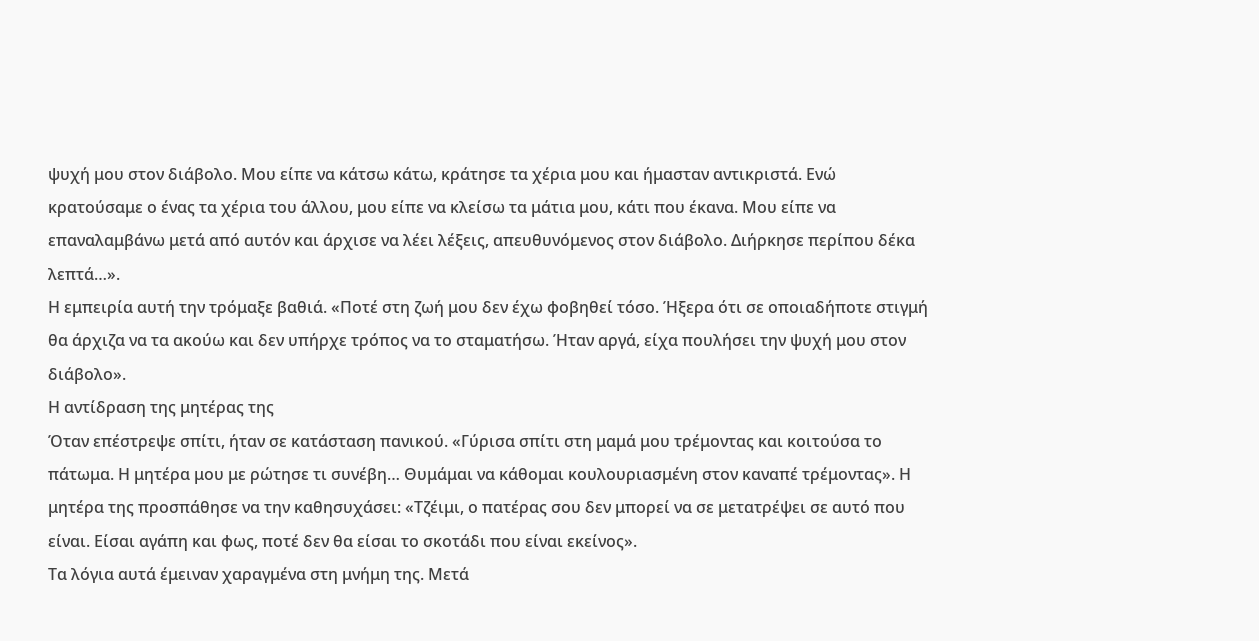ψυχή μου στον διάβολο. Μου είπε να κάτσω κάτω, κράτησε τα χέρια μου και ήμασταν αντικριστά. Ενώ κρατούσαμε ο ένας τα χέρια του άλλου, μου είπε να κλείσω τα μάτια μου, κάτι που έκανα. Μου είπε να επαναλαμβάνω μετά από αυτόν και άρχισε να λέει λέξεις, απευθυνόμενος στον διάβολο. Διήρκησε περίπου δέκα λεπτά…».
Η εμπειρία αυτή την τρόμαξε βαθιά. «Ποτέ στη ζωή μου δεν έχω φοβηθεί τόσο. Ήξερα ότι σε οποιαδήποτε στιγμή θα άρχιζα να τα ακούω και δεν υπήρχε τρόπος να το σταματήσω. Ήταν αργά, είχα πουλήσει την ψυχή μου στον διάβολο».
Η αντίδραση της μητέρας της
Όταν επέστρεψε σπίτι, ήταν σε κατάσταση πανικού. «Γύρισα σπίτι στη μαμά μου τρέμοντας και κοιτούσα το πάτωμα. Η μητέρα μου με ρώτησε τι συνέβη… Θυμάμαι να κάθομαι κουλουριασμένη στον καναπέ τρέμοντας». Η μητέρα της προσπάθησε να την καθησυχάσει: «Τζέιμι, ο πατέρας σου δεν μπορεί να σε μετατρέψει σε αυτό που είναι. Είσαι αγάπη και φως, ποτέ δεν θα είσαι το σκοτάδι που είναι εκείνος».
Τα λόγια αυτά έμειναν χαραγμένα στη μνήμη της. Μετά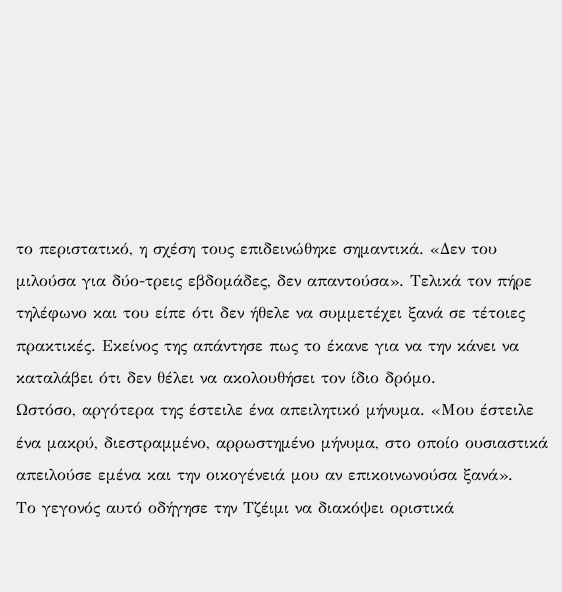το περιστατικό, η σχέση τους επιδεινώθηκε σημαντικά. «Δεν του μιλούσα για δύο-τρεις εβδομάδες, δεν απαντούσα». Τελικά τον πήρε τηλέφωνο και του είπε ότι δεν ήθελε να συμμετέχει ξανά σε τέτοιες πρακτικές. Εκείνος της απάντησε πως το έκανε για να την κάνει να καταλάβει ότι δεν θέλει να ακολουθήσει τον ίδιο δρόμο.
Ωστόσο, αργότερα της έστειλε ένα απειλητικό μήνυμα. «Μου έστειλε ένα μακρύ, διεστραμμένο, αρρωστημένο μήνυμα, στο οποίο ουσιαστικά απειλούσε εμένα και την οικογένειά μου αν επικοινωνούσα ξανά».
Το γεγονός αυτό οδήγησε την Τζέιμι να διακόψει οριστικά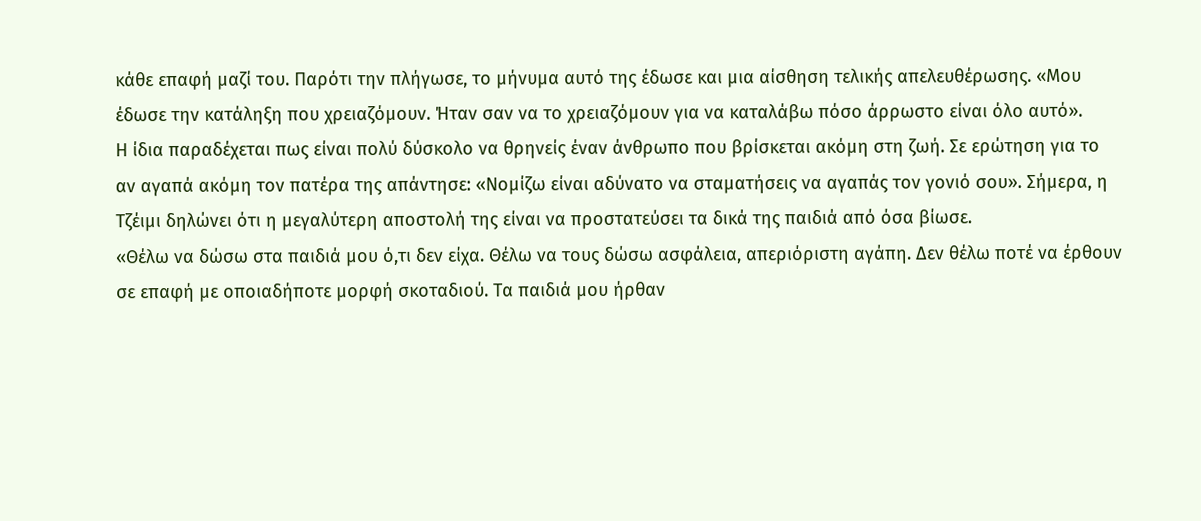κάθε επαφή μαζί του. Παρότι την πλήγωσε, το μήνυμα αυτό της έδωσε και μια αίσθηση τελικής απελευθέρωσης. «Μου έδωσε την κατάληξη που χρειαζόμουν. Ήταν σαν να το χρειαζόμουν για να καταλάβω πόσο άρρωστο είναι όλο αυτό».
Η ίδια παραδέχεται πως είναι πολύ δύσκολο να θρηνείς έναν άνθρωπο που βρίσκεται ακόμη στη ζωή. Σε ερώτηση για το αν αγαπά ακόμη τον πατέρα της απάντησε: «Νομίζω είναι αδύνατο να σταματήσεις να αγαπάς τον γονιό σου». Σήμερα, η Τζέιμι δηλώνει ότι η μεγαλύτερη αποστολή της είναι να προστατεύσει τα δικά της παιδιά από όσα βίωσε.
«Θέλω να δώσω στα παιδιά μου ό,τι δεν είχα. Θέλω να τους δώσω ασφάλεια, απεριόριστη αγάπη. Δεν θέλω ποτέ να έρθουν σε επαφή με οποιαδήποτε μορφή σκοταδιού. Τα παιδιά μου ήρθαν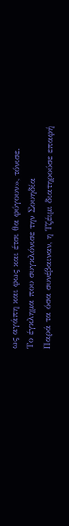ως αγάπη και φως και έτσι θα φύγουν», τόνισε.
Το έγκλημα που συγκλόνισε την Σουηδία
Παρά τα όσα συνέβαιναν, η Τζέιμι διατηρούσε επαφή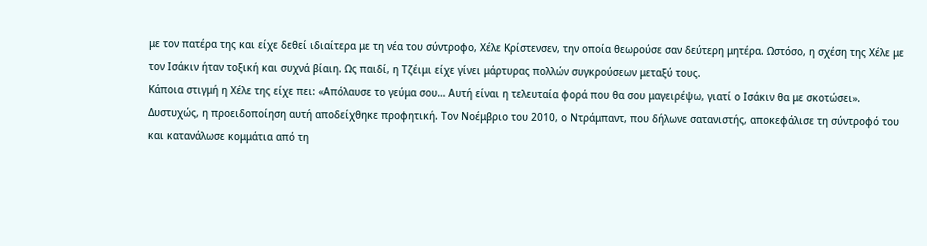με τον πατέρα της και είχε δεθεί ιδιαίτερα με τη νέα του σύντροφο, Χέλε Κρίστενσεν, την οποία θεωρούσε σαν δεύτερη μητέρα. Ωστόσο, η σχέση της Χέλε με τον Ισάκιν ήταν τοξική και συχνά βίαιη. Ως παιδί, η Τζέιμι είχε γίνει μάρτυρας πολλών συγκρούσεων μεταξύ τους.
Κάποια στιγμή η Χέλε της είχε πει: «Απόλαυσε το γεύμα σου… Αυτή είναι η τελευταία φορά που θα σου μαγειρέψω, γιατί ο Ισάκιν θα με σκοτώσει». Δυστυχώς, η προειδοποίηση αυτή αποδείχθηκε προφητική. Τον Νοέμβριο του 2010, ο Ντράμπαντ, που δήλωνε σατανιστής, αποκεφάλισε τη σύντροφό του και κατανάλωσε κομμάτια από τη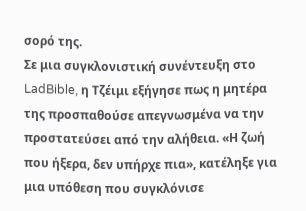σορό της.
Σε μια συγκλονιστική συνέντευξη στο LadBible, η Τζέιμι εξήγησε πως η μητέρα της προσπαθούσε απεγνωσμένα να την προστατεύσει από την αλήθεια. «Η ζωή που ήξερα, δεν υπήρχε πια», κατέληξε για μια υπόθεση που συγκλόνισε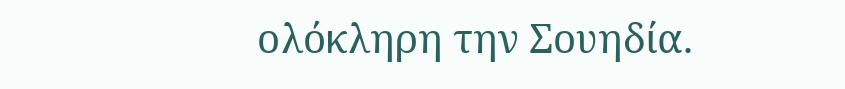ολόκληρη την Σουηδία.